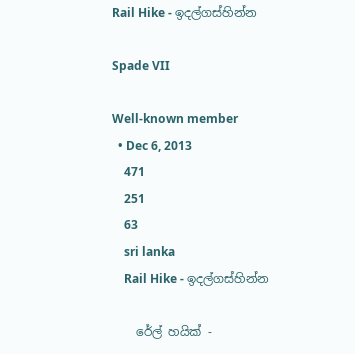Rail Hike - ඉදල්ගස්හින්න

Spade VII

Well-known member
  • Dec 6, 2013
    471
    251
    63
    sri lanka
    Rail Hike - ඉදල්ගස්හින්න

    රේල් හයික් -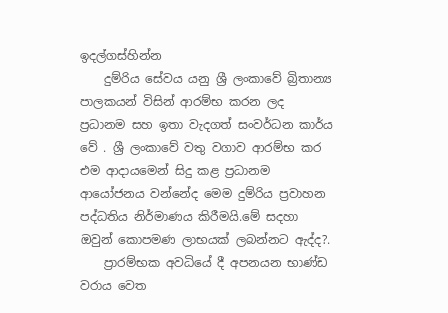ඉදල්ගස්හින්න
    දුම්රිය සේවය යනු ශ්‍රී ලංකාවේ බ්‍රිතාන්‍ය පාලකයන් විසින් ආරම්භ කරන ලද ප්‍රධානම සහ ඉතා වැදගත් සංවර්ධන කාර්ය වේ . ශ්‍රී ලංකාවේ වතු වගාව ආරම්භ කර එම ආදායමෙන් සිදු කළ ප්‍රධානම ආයෝජනය වන්නේද මෙම දුම්රිය ප්‍රවාහන පද්ධතිය නිර්මාණය කිරීමයි.මේ සදහා ඔවුන් කොපමණ ලාභයක් ලබන්නට ඇද්ද?.
    ප්‍රාරම්භක අවධියේ දී අපනයන භාණ්ඩ වරාය වෙත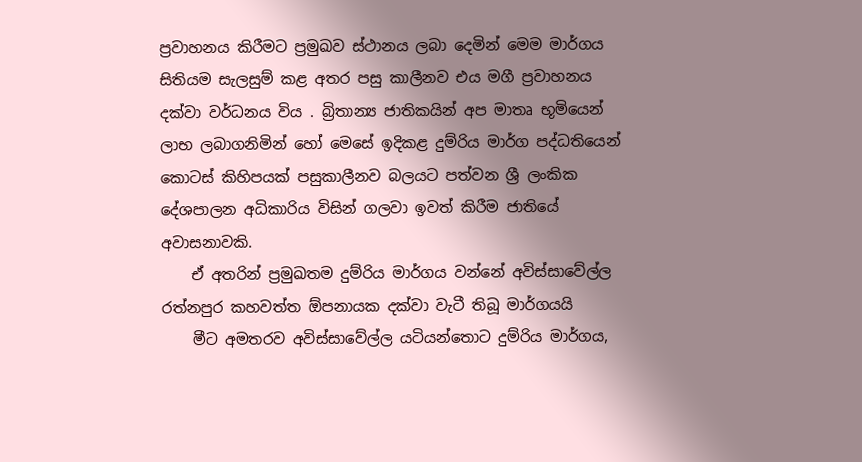ප්‍රවාහනය කිරීමට ප්‍රමුඛව ස්ථානය ලබා දෙමින් මෙම මාර්ගය සිතියම සැලසුම් කළ අතර පසු කාලීනව එය මගී ප්‍රවාහනය දක්වා වර්ධනය විය . බ්‍රිතාන්‍ය ජාතිකයින් අප මාතෘ භූමියෙන් ලාභ ලබාගනිමින් හෝ මෙසේ ඉදිකළ දුම්රිය මාර්ග පද්ධතියෙන් කොටස් කිහිපයක් පසුකාලීනව බලයට පත්වන ශ්‍රී ලංකික දේශපාලන අධිකාරිය විසින් ගලවා ඉවත් කිරීම ජාතියේ අවාසනාවකි.
    ඒ අතරින් ප්‍රමුඛතම දුම්රිය මාර්ගය වන්නේ අවිස්සාවේල්ල රත්නපුර කහවත්ත ඕපනායක දක්වා වැටී තිබූ මාර්ගයයි
    මීට අමතරව අවිස්සාවේල්ල යටියන්තොට දුම්රිය මාර්ගය,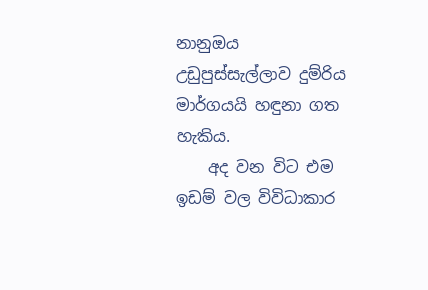නානුඔය උඩුපුස්සැල්ලාව දුම්රිය මාර්ගයයි හඳුනා ගත හැකිය.
    අද වන විට එම ඉඩම් වල විවිධාකාර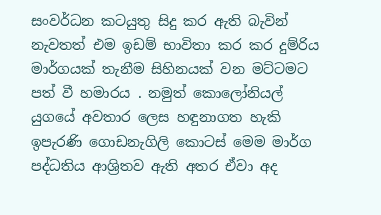සංවර්ධන කටයුතු සිදු කර ඇති බැවින් නැවතත් එම ඉඩම් භාවිතා කර කර දුම්රිය මාර්ගයක් තැනීම සිහිනයක් වන මට්ටමට පත් වී හමාරය . නමුත් කොලෝනියල් යුගයේ අවතාර ලෙස හඳුනාගත හැකි ඉපැරණි ගොඩනැගිලි කොටස් මෙම මාර්ග පද්ධතිය ආශ්‍රිතව ඇති අතර ඒවා අද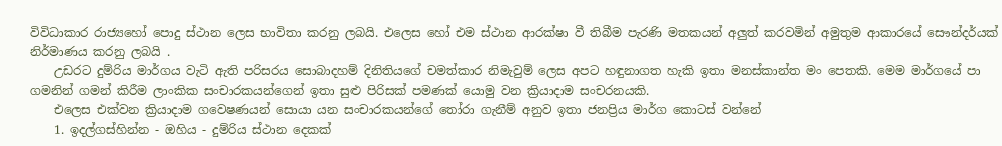විවිධාකාර රාජ්‍යහෝ පොදු ස්ථාන ලෙස භාවිතා කරනු ලබයි. එලෙස හෝ එම ස්ථාන ආරක්ෂා වී තිබීම පැරණි මතකයන් අලුත් කරවමින් අමුතුම ආකාරයේ සෞන්දර්යක් නිර්මාණය කරනු ලබයි .
    උඩරට දුම්රිය මාර්ගය වැටි ඇති පරිසරය සොබාදහම් දිනිතියගේ චමත්කාර නිමැවුම් ලෙස අපට හඳුනාගත හැකි ඉතා මනස්කාන්ත මං පෙතකි. මෙම මාර්ගයේ පා ගමනින් ගමන් කිරීම ලාංකික සංචාරකයන්ගෙන් ඉතා සුළු පිරිසක් පමණක් යොමු වන ක්‍රියාදාම සංචරනයකි.
    එලෙස එක්වන ක්‍රියාදාම ගවෙෂණයන් සොයා යන සංචාරකයන්ගේ තෝරා ගැනීම් අනුව ඉතා ජනප්‍රිය මාර්ග කොටස් වන්නේ
    1. ඉදල්ගස්හින්න - ඔහිය - දුම්රිය ස්ථාන දෙකක්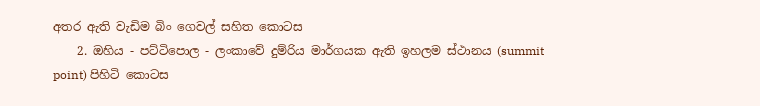අතර ඇති වැඩිම බිං ගෙවල් සහිත කොටස
    2. ඔහිය - පට්ටිපොල - ලංකාවේ දුම්රිය මාර්ගයක ඇති ඉහලම ස්ථානය (summit point) පිහිටි කොටස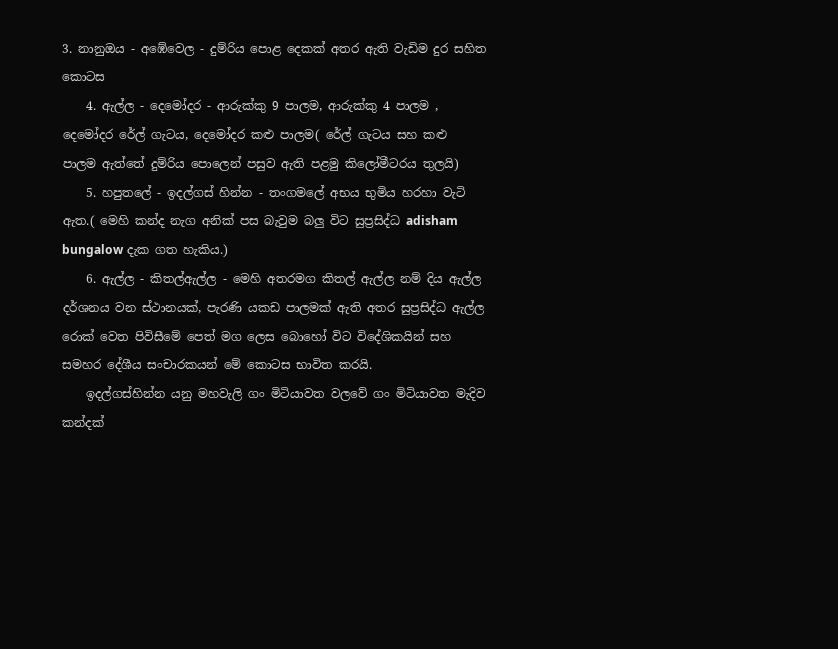3. නානුඔය - අඹේවෙල - දුම්රිය පොළ දෙකක් අතර ඇති වැඩිම දුර සහිත කොටස
    4. ඇල්ල - දෙමෝදර - ආරුක්කු 9 පාලම, ආරුක්කු 4 පාලම , දෙමෝදර රේල් ගැටය, දෙමෝදර කළු පාලම( රේල් ගැටය සහ කළු පාලම ඇත්තේ දුම්රිය පොලෙන් පසුව ඇති පළමු කිලෝමීටරය තුලයි)
    5. හපුතලේ - ඉදල්ගස් හින්න - තංගමලේ අභය භුමිය හරහා වැටි ඇත.( මෙහි කන්ද නැග අනික් පස බැවුම බලු විට සුප්‍රසිද්ධ adisham bungalow දැක ගත හැකිය.)
    6. ඇල්ල - කිතල්ඇල්ල - මෙහි අතරමග කිතල් ඇල්ල නම් දිය ඇල්ල දර්ශනය වන ස්ථානයක්, පැරණි යකඩ පාලමක් ඇති අතර සුප්‍රසිද්ධ ඇල්ල රොක් වෙත පිවිසීමේ පෙත් මග ලෙස බොහෝ විට විදේශිකයින් සහ සමහර දේශීය සංචාරකයන් මේ කොටස භාවිත කරයි.
    ඉදල්ගස්හින්න යනු මහවැලි ගං මිටියාවත වලවේ ගං මිටියාවත මැදිව කන්දක්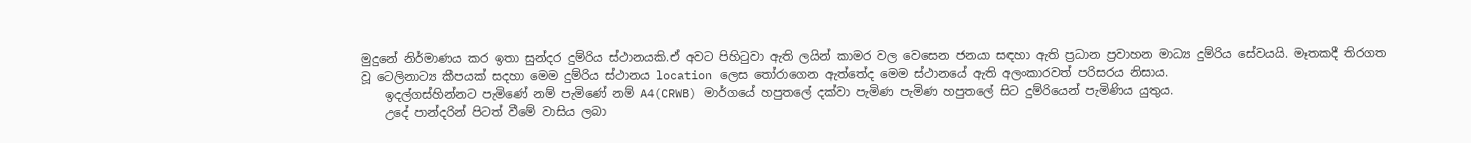මුදුනේ නිර්මාණය කර ඉතා සුන්දර දුම්රිය ස්ථානයකි.ඒ අවට පිහිටුවා ඇති ලයින් කාමර වල වෙසෙන ජනයා සඳහා ඇති ප්‍රධාන ප්‍රවාහන මාධ්‍ය දුම්රිය සේවයයි. මෑතකදී තිරගත වූ ටෙලිනාට්‍ය කීපයක් සදහා මෙම දුම්රිය ස්ථානය location ලෙස තෝරාගෙන ඇත්තේද මෙම ස්ථානයේ ඇති අලංකාරවත් පරිසරය නිසාය.
    ඉදල්ගස්හින්නට පැමිණේ නම් පැමිණේ නම් A4(CRWB) මාර්ගයේ හපුතලේ දක්වා පැමිණ පැමිණ හපුතලේ සිට දුම්රියෙන් පැමිණිය යුතුය.
    උදේ පාන්දරින් පිටත් වීමේ වාසිය ලබා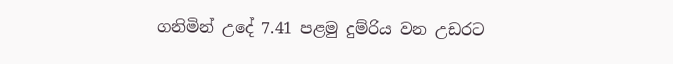ගනිමින් උදේ 7.41 පළමු දුම්රිය වන උඩරට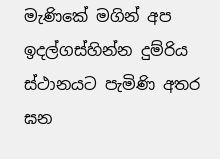මැණිකේ මගින් අප ඉදල්ගස්හින්න දුම්රිය ස්ථානයට පැමිණි අතර ඝන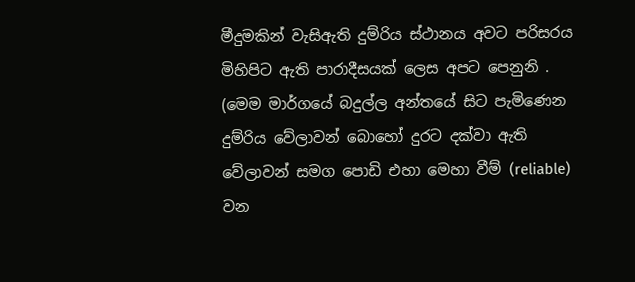මීදුමකින් වැසිඇති දුම්රිය ස්ථානය අවට පරිසරය මිහිපිට ඇති පාරාදීසයක් ලෙස අපට පෙනුනි . (මෙම මාර්ගයේ බදුල්ල අන්තයේ සිට පැමිණෙන දුම්රිය වේලාවන් බොහෝ දුරට දක්වා ඇති වේලාවන් සමග පොඩි එහා මෙහා වීම් (reliable) වන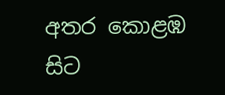අතර කොළඹ සිට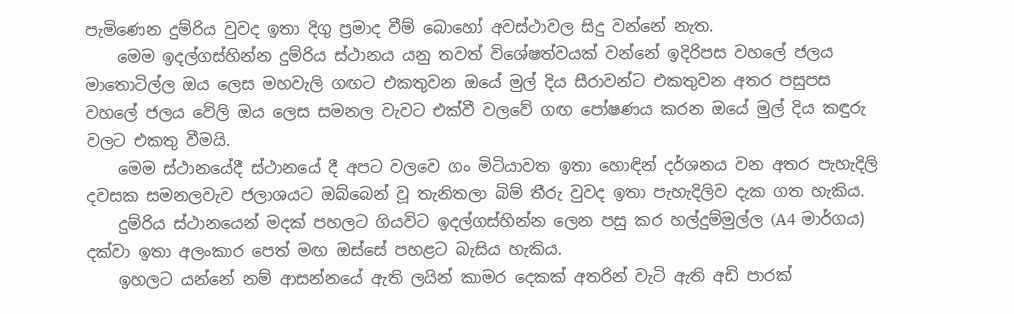පැමිණෙන දුම්රිය වුවද ඉතා දිගු ප්‍රමාද වීම් බොහෝ අවස්ථාවල සිදු වන්නේ නැත.
    මෙම ඉදල්ගස්හින්න දුම්රිය ස්ථානය යනු තවත් විශේෂත්වයක් වන්නේ ඉදිරිපස වහලේ ජලය මාතොටිල්ල ඔය ලෙස මහවැලි ගඟට එකතුවන ඔයේ මුල් දිය සීරාවන්ට එකතුවන අතර පසුපස වහලේ ජලය වේලි ඔය ලෙස සමනල වැවට එක්වී වලවේ ගඟ පෝෂණය කරන ඔයේ මුල් දිය කඳුරු වලට එකතු වීමයි.
    මෙම ස්ථානයේදී ස්ථානයේ දී අපට වලවෙ ගං මිටියාවත ඉතා හොඳින් දර්ශනය වන අතර පැහැදිලි දවසක සමනලවැව ජලාශයට ඔබ්බෙන් වූ තැනිතලා බිම් තීරු වුවද ඉතා පැහැදිලිව දැක ගත හැකිය.
    දුම්රිය ස්ථානයෙන් මදක් පහලට ගියවිට ඉදල්ගස්හින්න ලෙන පසු කර හල්දුම්මුල්ල (A4 මාර්ගය) දක්වා ඉතා අලංකාර පෙත් මඟ ඔස්සේ පහළට බැසිය හැකිය.
    ඉහලට යන්නේ නම් ආසන්නයේ ඇති ලයින් කාමර දෙකක් අතරින් වැටි ඇති අඩි පාරක්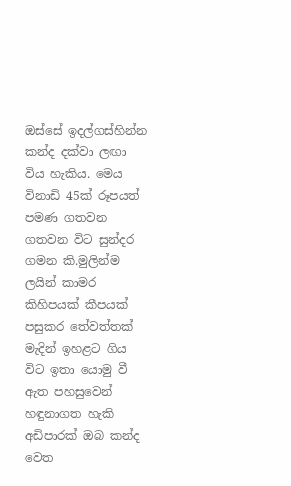ඔස්සේ ඉදල්ගස්හින්න කන්ද දක්වා ලඟා විය හැකිය. මෙය විනාඩි 45ක් රූපයත් පමණ ගතවන ගතවන විට සුන්දර ගමන කි.මුලින්ම ලයින් කාමර කිහිපයක් කීපයක් පසුකර තේවත්තක් මැදින් ඉහළට ගිය විට ඉතා යොමු වී ඇත පහසුවෙන් හඳුනාගත හැකි අඩිපාරක් ඔබ කන්ද වෙත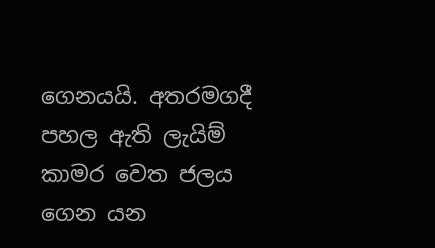ගෙනයයි. අතරමගදී පහල ඇති ලැයිම් කාමර වෙත ජලය ගෙන යන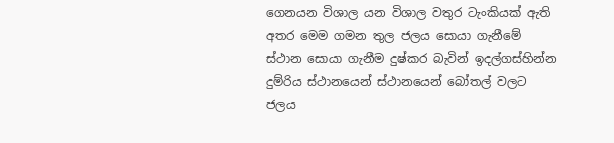ගෙනයන විශාල යන විශාල වතුර ටැංකියක් ඇති අතර මෙම ගමන තුල ජලය සොයා ගැනීමේ ස්ථාන සොයා ගැනීම දුෂ්කර බැවින් ඉදල්ගස්හින්න දුම්රිය ස්ථානයෙන් ස්ථානයෙන් බෝතල් වලට ජලය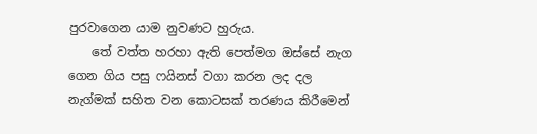පුරවාගෙන යාම නුවණට හුරුය.
    තේ වත්ත හරහා ඇති පෙත්මග ඔස්සේ නැග ගෙන ගිය පසු ෆයිනස් වගා කරන ලද දල නැග්මක් සහිත වන කොටසක් තරණය කිරීමෙන්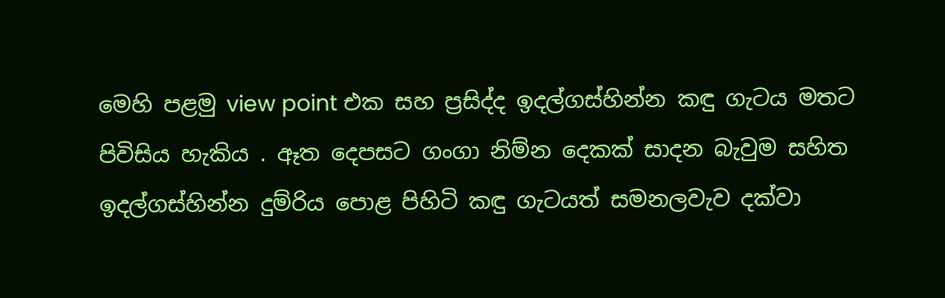මෙහි පළමු view point එක සහ ප්‍රසිද්ද ඉදල්ගස්හින්න කඳු ගැටය මතට පිවිසිය හැකිය . ඈත දෙපසට ගංගා නිම්න දෙකක් සාදන බැවුම සහිත ඉදල්ගස්හින්න දුම්රිය පොළ පිහිටි කඳු ගැටයත් සමනලවැව දක්වා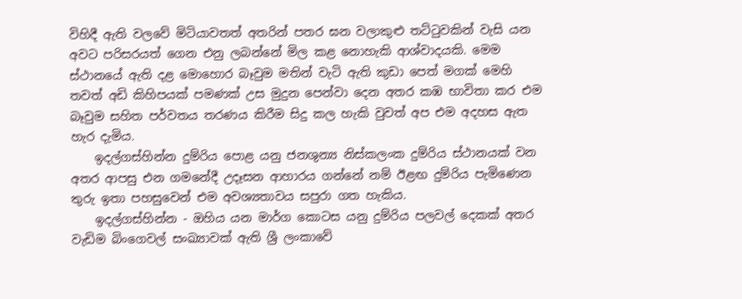විහිදී ඇති වලවේ මිටියාවතත් අතරින් පතර ඝන වලාකුළු තට්ටුවකින් වැසි යන අවට පරිසරයත් ගෙන එනු ලබන්නේ මිල කළ නොහැකි ආශ්වාදයකි. මෙම ස්ථානයේ ඇති දළ මොහොර බෑවුම මතින් වැටි ඇති කුඩා පෙත් මගක් මෙහි තවත් අඩි කිහිපයක් පමණක් උස මුදුන පෙන්වා දෙන අතර කඹ භාවිතා කර එම බෑවුම සහිත පර්වතය තරණය කිරීම සිදු කල හැකි වුවත් අප එම අදහස ඇත හැර දැමිය.
    ඉදල්ගස්හින්න දුම්රිය පොළ යනු ජනශුන්‍ය නිස්කලංක දුම්රිය ස්ථානයක් වන අතර ආපසු එන ගමනේදී උදෑසන ආහාරය ගන්නේ නම් ඊළඟ දුම්රිය පැමිණෙන තුරු ඉතා පහසුවෙන් එම අවශ්‍යතාවය සපුරා ගත හැකිය.
    ඉදල්ගස්හින්න - ඔහිය යන මාර්ග කොටස යනු දුම්රිය පලවල් දෙකක් අතර වැඩිම බිංගෙවල් සංඛ්‍යාවක් ඇති ශ්‍රී ලංකාවේ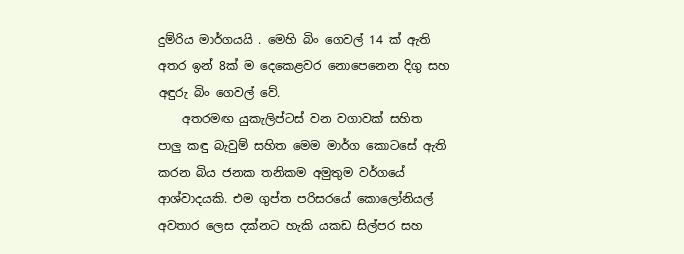දුම්රිය මාර්ගයයි . මෙහි බිං ගෙවල් 14 ක් ඇති අතර ඉන් 8ක් ම දෙකෙළවර නොපෙනෙන දිගු සහ අඳුරු බිං ගෙවල් වේ.
    අතරමඟ යුකැලිප්ටස් වන වගාවක් සහිත පාලු කඳු බැවුම් සහිත මෙම මාර්ග කොටසේ ඇති කරන බිය ජනක තනිකම අමුතුම වර්ගයේ ආශ්වාදයකි. එම ගුප්ත පරිසරයේ කොලෝනියල් අවතාර ලෙස දක්නට හැකි යකඩ සිල්පර සහ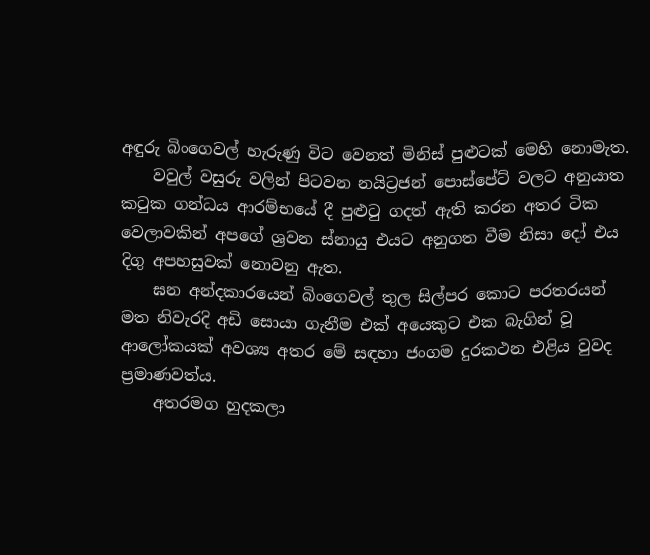අඳුරු බිංගෙවල් හැරුණු විට වෙනත් මිනිස් පුළුටක් මෙහි නොමැත.
    වවුල් වසුරු වලින් පිටවන නයිට්‍රජන් පොස්පේට් වලට අනුයාත කටුක ගන්ධය ආරම්භයේ දී පුළුටු ගදත් ඇති කරන අතර ටික වෙලාවකින් අපගේ ශ්‍රවන ස්නායු එයට අනුගත වීම නිසා දෝ එය දිගු අපහසුවක් නොවනු ඇත.
    ඝන අන්දකාරයෙන් බිංගෙවල් තුල සිල්පර කොට පරතරයන් මත නිවැරදි අඩි සොයා ගැනීම එක් අයෙකුට එක බැගින් වූ ආලෝකයක් අවශ්‍ය අතර මේ සඳහා ජංගම දුරකථන එළිය වුවද ප්‍රමාණවත්ය.
    අතරමග හුදකලා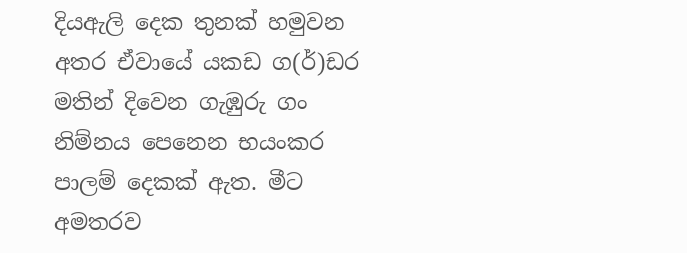දියඇලි දෙක තුනක් හමුවන අතර ඒවායේ යකඩ ග(ර්)ඩර මතින් දිවෙන ගැඹුරු ගං නිම්නය පෙනෙන භයංකර පාලම් දෙකක් ඇත. මීට අමතරව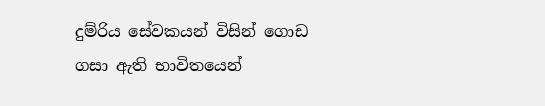දුම්රිය සේවකයන් විසින් ගොඩ ගසා ඇති භාවිතයෙන්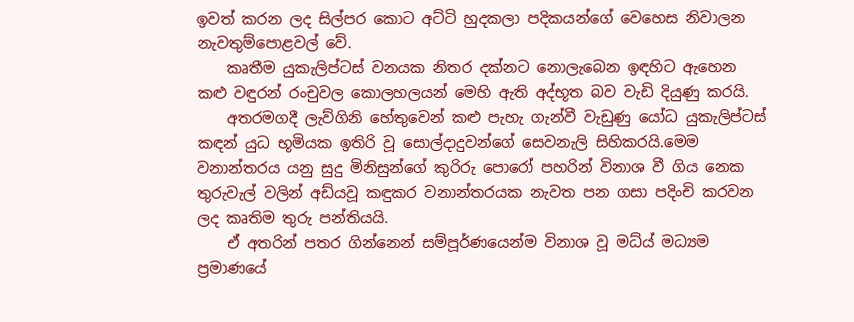ඉවත් කරන ලද සිල්පර කොට අට්ටි හුදකලා පදිකයන්ගේ වෙහෙස නිවාලන නැවතුම්පොළවල් වේ.
    කෘතීම යුකැලිප්ටස් වනයක නිතර දක්නට නොලැබෙන ඉඳහිට ඇහෙන කළු වඳුරන් රංචුවල කොලහලයන් මෙහි ඇති අද්භූත බව වැඩි දියුණු කරයි.
    අතරමගදී ලැව්ගිනි හේතුවෙන් කළු පැහැ ගැන්වී වැඩුණු යෝධ යුකැලිප්ටස් කඳන් යුධ භූමියක ඉතිරි වූ සොල්දාදුවන්ගේ සෙවනැලි සිහිකරයි.මෙම වනාන්තරය යනු සුදු මිනිසුන්ගේ කුරිරු පොරෝ පහරින් විනාශ වී ගිය නෙක තුරුවැල් වලින් අඩ්යවූ කඳුකර වනාන්තරයක නැවත පන ගසා පදිංචි කරවන ලද කෘතිම තුරු පන්තියයි.
    ඒ අතරින් පතර ගින්නෙන් සම්පූර්ණයෙන්ම විනාශ වූ මධ්ය් මධ්‍යම ප්‍රමාණයේ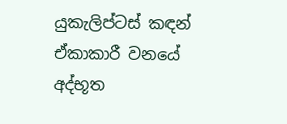යුකැලිප්ටස් කඳන් ඒකාකාරී වනයේ අද්භූත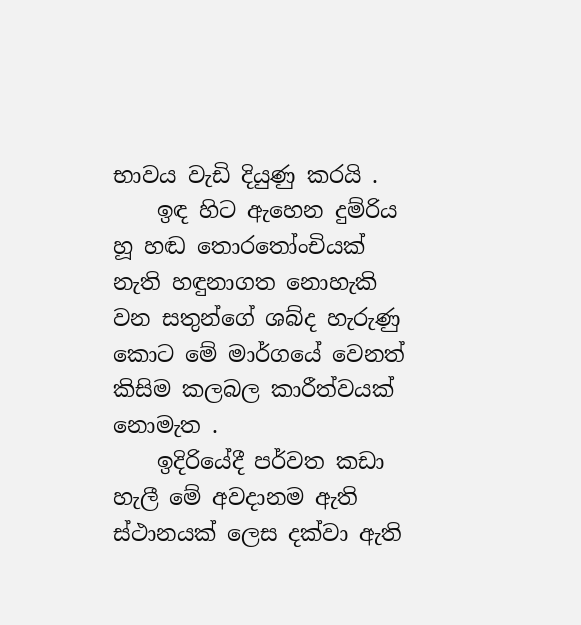භාවය වැඩි දියුණු කරයි .
    ඉඳ හිට ඇහෙන දුම්රිය හූ හඬ තොරතෝංචියක් නැති හඳුනාගත නොහැකි වන සතුන්ගේ ශබ්ද හැරුණු කොට මේ මාර්ගයේ වෙනත් කිසිම කලබල කාරීත්වයක් නොමැත .
    ඉදිරියේදී පර්වත කඩා හැලී මේ අවදානම ඇති ස්ථානයක් ලෙස දක්වා ඇති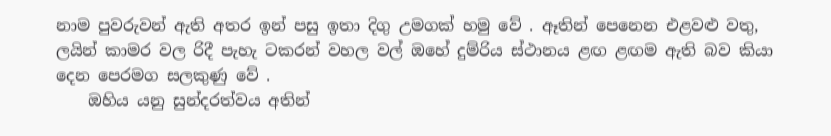නාම පුවරුවන් ඇති අතර ඉන් පසු ඉතා දිගු උමගක් හමු වේ . ඈතින් පෙනෙන එළවළු වතු, ලයින් කාමර වල රිදී පැහැ ටකරන් වහල වල් ඔහේ දුම්රිය ස්ථානය ළඟ ළඟම ඇති බව කියා දෙන පෙරමග සලකුණු වේ .
    ඔහිය යනු සුන්දරත්වය අතින්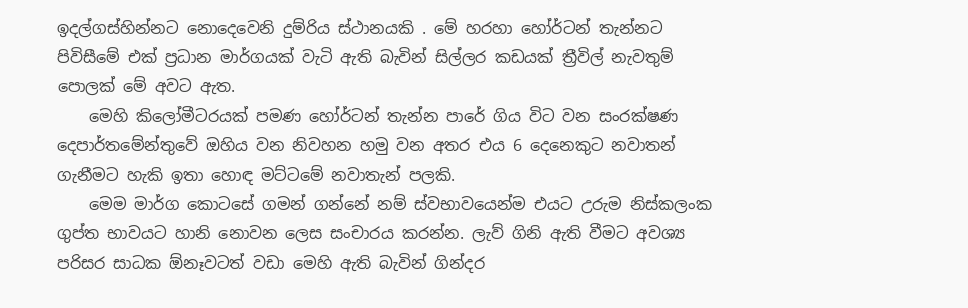ඉදල්ගස්හින්නට නොදෙවෙනි දුම්රිය ස්ථානයකි . මේ හරහා හෝර්ටන් තැන්නට පිවිසීමේ එක් ප්‍රධාන මාර්ගයක් වැටි ඇති බැවින් සිල්ලර කඩයක් ත්‍රීවිල් නැවතුම් පොලක් මේ අවට ඇත.
    මෙහි කිලෝමීටරයක් පමණ හෝර්ටන් තැන්න පාරේ ගිය විට වන සංරක්ෂණ දෙපාර්තමේන්තුවේ ඔහිය වන නිවහන හමු වන අතර එය 6 දෙනෙකුට නවාතන් ගැනීමට හැකි ඉතා හොඳ මට්ටමේ නවාතැන් පලකි.
    මෙම මාර්ග කොටසේ ගමන් ගන්නේ නම් ස්වභාවයෙන්ම එයට උරුම නිස්කලංක ගුප්ත භාවයට හානි නොවන ලෙස සංචාරය කරන්න. ලැව් ගිනි ඇති වීමට අවශ්‍ය පරිසර සාධක ඕනෑවටත් වඩා මෙහි ඇති බැවින් ගින්දර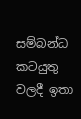සම්බන්ධ කටයුතු වලදී ඉතා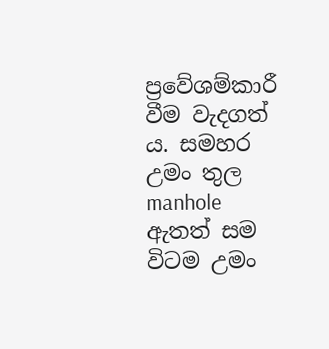ප්‍රවේශම්කාරී වීම වැදගත් ය. සමහර උමං තුල manhole ඇතත් සම විටම උමං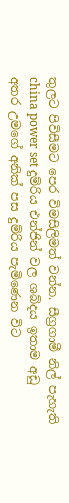තුලට පිවිසීමට පෙර විමසිලිමත් වන්න. සීග්‍රගාමී නිල් පැහැති china power set දුම්රිය එන්ජින් වල ශබ්දය ඉතාම අඩු අතර උමගේ අනික් පස දුම්රිය පැමිණෙන විට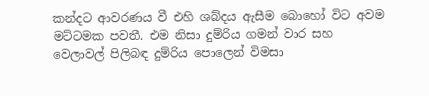කන්දට ආවරණය වී එහි ශබ්දය ඇසීම බොහෝ විට අවම මට්ටමක පවතී. එම නිසා දුම්රිය ගමන් වාර සහ වෙලාවල් පිලිබඳ දුම්රිය පොලෙන් විමසා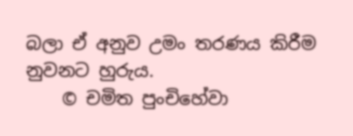බලා ඒ අනුව උමං තරණය කිරීම නුවනට හුරුය.
    © චමිත පුංචිහේවා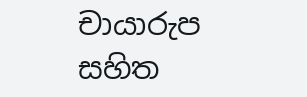චායාරුප සහිත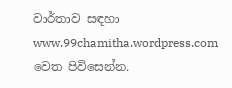වාර්තාව සඳහා www.99chamitha.wordpress.com වෙත පිවිසෙන්න.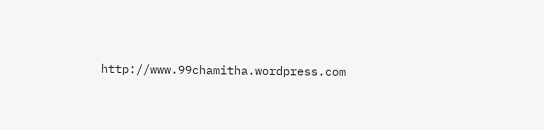http://www.99chamitha.wordpress.com